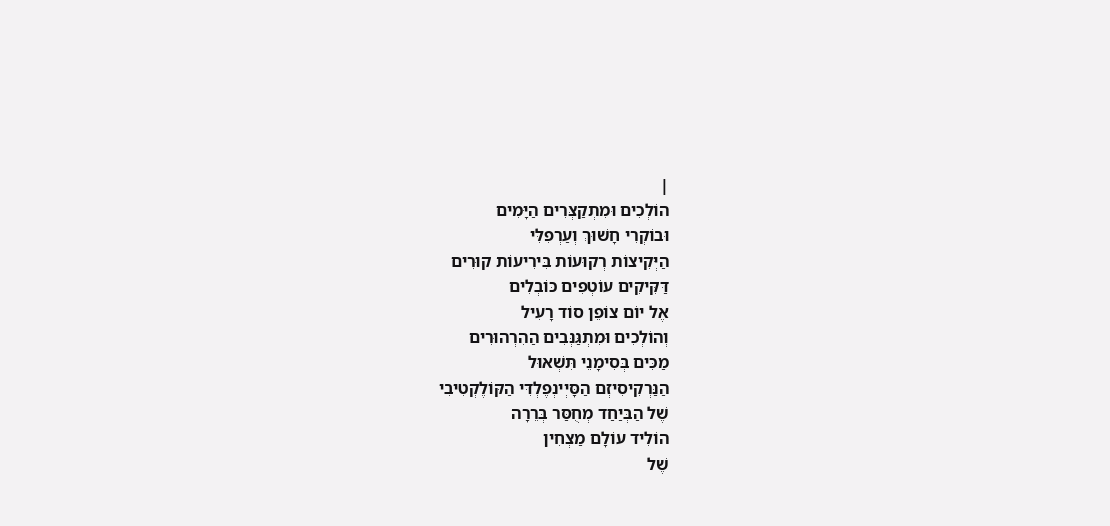|
הוֹלְכִים וּמִתְקַצְּרִים הַיָּמִים
וּבוֹקְרִי חָשׁוּךְ וְעַרְפִלִּי
הַיְּקִיצוֹת רְקוּעוֹת בִּירִיעוֹת קוּרִים
דַּקִּיקִים עוֹטְפִים כּוֹבְלִים
אֶל יוֹם צוֹפֵן סוֹד רָעִיל
וְהוֹלְכִים וּמִתְגַּנְּבִים הַהִרְהוּרִים
מַכִּים בְּסִימָנֵי תִּשְׁאוּל
הַנַּרְקִיסִיזְם הַסָּיְינְפֶלְדִּי הַקּוֹלֶקְטִיבִי
שֶׁל הַבְּיַחַד מְחֻסַּר בְּרֵרָה
הוֹלִיד עוֹלָם מַצְחִין
שֶׁל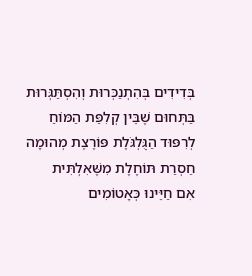בְּדִידִים בְּהִתְנַכְּרוּת וְהִסְתַּגְּרוּת
בַּתְּחוּם שֶׁבֵּין קְלִפַּת הַמּוֹחַ
לְרִפּוּד הַגֻּלְגֹּלֶת פּוֹרֶצֶת מְהוּמָה
חַסְרַת תּוֹחֶלֶת מִשֶּׁאִלְתִּית
אִם חַיֵּינוּ כְּאָטוֹמִים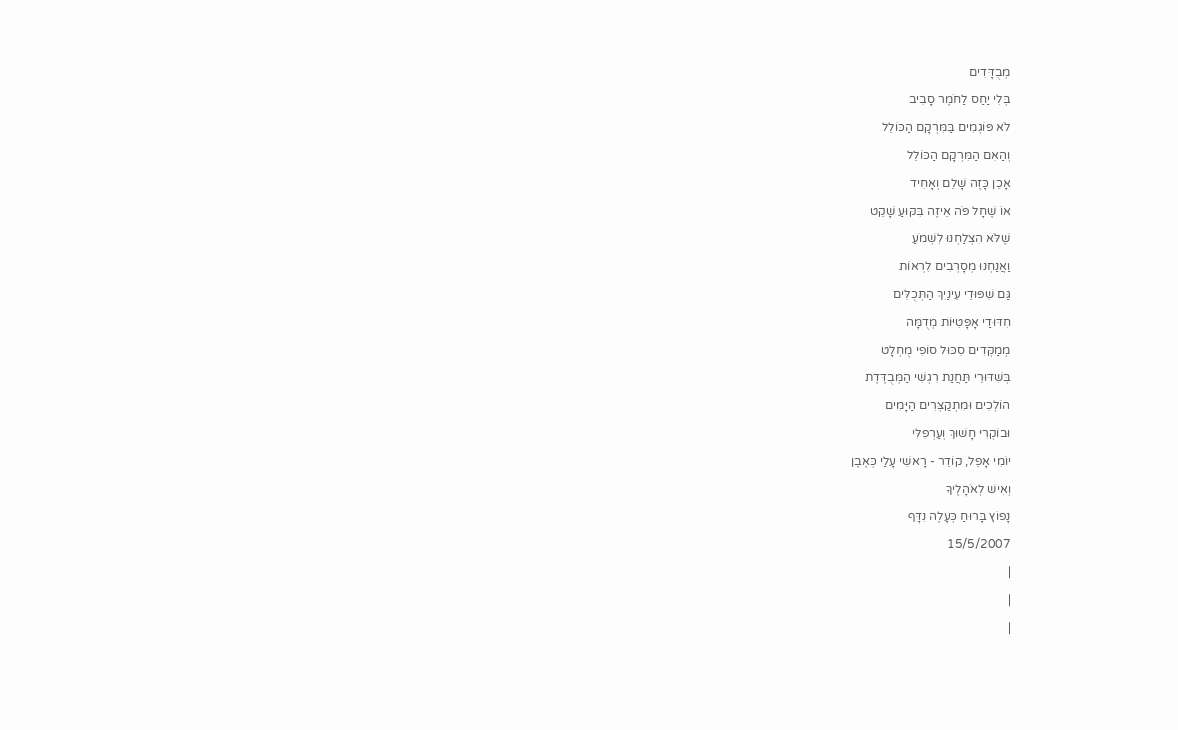מְבֻדָּדִים
בְּלִי יַחַס לַחֹמֶר סָבִיב
לֹא פּוֹגְמִים בַּמִּרְקָם הַכּוֹלֵל
וְהַאִם הַמִּרְקָם הַכּוֹלֵל
אָכֵן כָּזֶה שָׁלֵם וְאָחִיד
אוֹ שֶׁחָל פֹּה אֵיזֶה בִּקּוּעַ שָׁקֵט
שֶׁלֹּא הִצְלַחְנוּ לִשְׁמֹעַ
וַאֲנַחְנוּ מְסָרְבִים לִרְאוֹת
גַּם שִׁפּוּדֵי עֵינַיִךְ הַתְּכֻלִּים
חִדּוּדַי אָפָּטִיּוֹת מְדֻמָּה
מְמַקְּדִים סִכּוּל סוֹפִי מֻחְלָט
בְּשִׁדּוּרֵי תַּחֲנַת רִגְשִׁי הַמְּבֻדֶּדֶת
הוֹלְכִים וּמִתְקַצְּרִים הַיָּמִים
וּבוֹקְרִי חָשׁוּךְ וְעַרְפִלִּי
יוֹמִי אָפֵל, קוֹדֵר - רָאשִׁי עָלַי כְּאֶבֶן
וְאִישׁ לְאֹהָלֶיךָ
נָפוֹץ בָּרוּחַ כְּעָלֶה נִדָּף
15/5/2007
|
|
|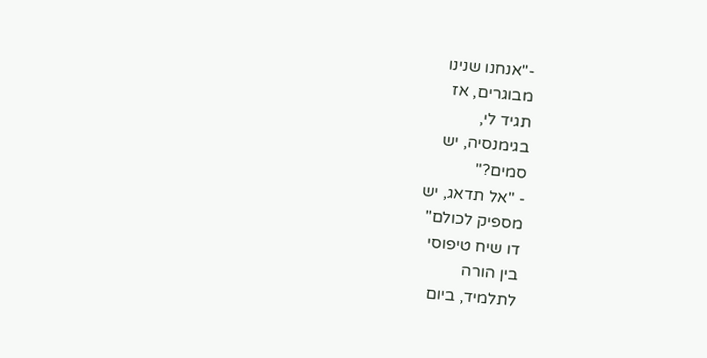-"אנחנו שנינו
מבוגרים, אז
תגיד לי,
בגימנסיה, יש
סמים?"
- "אל תדאג, יש
מספיק לכולם"
דו שיח טיפוסי
בין הורה
לתלמיד, ביום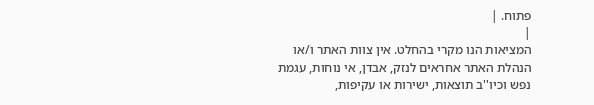פתוח. |
|
המציאות הנו מקרי בהחלט. אין צוות האתר ו/או
הנהלת האתר אחראים לנזק, אבדן, אי נוחות, עגמת
נפש וכיו''ב תוצאות, ישירות או עקיפות,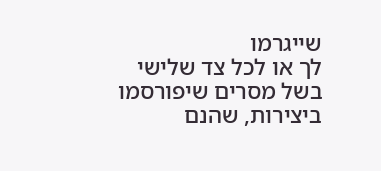שייגרמו
לך או לכל צד שלישי בשל מסרים שיפורסמו
ביצירות, שהנם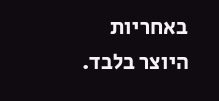באחריות היוצר בלבד.